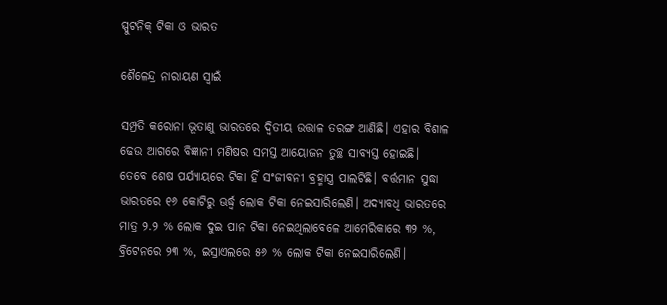ସ୍ପୁଟନିକ୍‌ ଟିକା ଓ ଭାରତ

ଶୈଳେନ୍ଦ୍ର ନାରାୟଣ ସ୍ବାଇଁ

ସମ୍ପ୍ରତି କରୋନା ଭୂତାଣୁ ଭାରତରେ ଦ୍ବିତୀୟ ଉତ୍ତାଳ ତରଙ୍ଗ ଆଣିଛି। ଏହାର ବିଶାଳ ଢେଉ ଆଗରେ ବିଜ୍ଞାନୀ ମଣିଷର ସମସ୍ତ ଆୟୋଜନ ତୁଚ୍ଛ ସାବ୍ୟସ୍ତ ହୋଇଛି। ତେବେ ଶେଷ ପର୍ଯ୍ୟାୟରେ ଟିକା ହିଁ ସଂଜୀବନୀ ବ୍ରହ୍ମାସ୍ତ୍ର ପାଲଟିଛି। ବର୍ତ୍ତମାନ ସୁଦ୍ଧା ଭାରତରେ ୧୬ କୋଟିରୁ ଊର୍ଦ୍ଧ୍ବ ଲୋକ ଟିକା ନେଇସାରିଲେଣି। ଅଦ୍ୟାବଧି ଭାରତରେ ମାତ୍ର ୨.୨ % ଲୋକ ଦୁଇ ପାନ ଟିକା ନେଇଥିଲାବେଳେ ଆମେରିକାରେ ୩୨ %, ବ୍ରିଟେନରେ ୨୩ %, ଇସ୍ରାଏଲରେ ୫୬ % ଲୋକ ଟିକା ନେଇସାରିଲେଣି।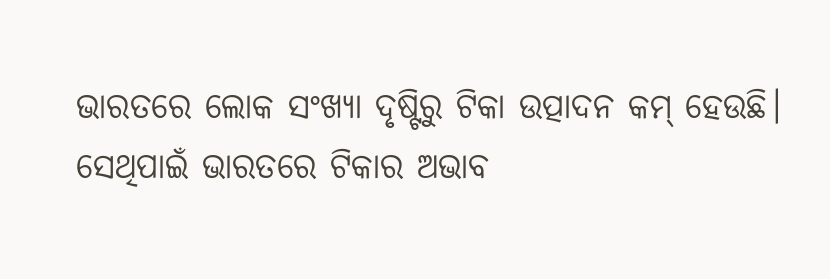ଭାରତରେ ଲୋକ ସଂଖ୍ୟା ଦୃଷ୍ଟିରୁ ଟିକା ଉତ୍ପାଦନ କମ୍ ହେଉଛି। ସେଥିପାଇଁ ଭାରତରେ ଟିକାର ଅଭାବ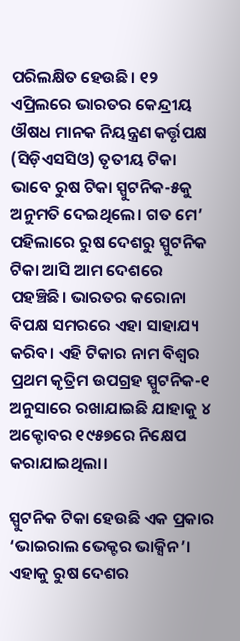ପରିଲକ୍ଷିତ ହେଉଛି। ୧୨ ଏପ୍ରିଲରେ ଭାରତର କେନ୍ଦ୍ରୀୟ ଔଷଧ ମାନକ ନିୟନ୍ତ୍ରଣ କର୍ତ୍ତୃପକ୍ଷ (ସିଡ଼ିଏସସିଓ) ତୃତୀୟ ଟିକା ଭାବେ ରୁଷ ଟିକା ସ୍ପୁଟନିକ-୫କୁ ଅନୁମତି ଦେଇଥିଲେ। ଗତ ମେ’ ପହିଲାରେ ରୁଷ ଦେଶରୁ ସ୍ପୁଟନିକ ଟିକା ଆସି ଆମ ଦେଶରେ ପହଞ୍ଚିଛି। ଭାରତର କରୋନା ବିପକ୍ଷ ସମରରେ ଏହା ସାହାଯ୍ୟ କରିବ। ଏହି ଟିକାର ନାମ ବିଶ୍ୱର ପ୍ରଥମ କୃତ୍ରିମ ଉପଗ୍ରହ ସ୍ପୁଟନିକ-୧ ଅନୁସାରେ ରଖାଯାଇଛି ଯାହାକୁ ୪ ଅକ୍ଟୋବର ୧୯୫୭ରେ ନିକ୍ଷେପ କରାଯାଇଥିଲା।

ସ୍ପୁଟନିକ ଟିକା ହେଉଛି ଏକ ପ୍ରକାର ‘ଭାଇରାଲ ଭେକ୍ଟର ଭାକ୍ସିନ’। ଏହାକୁ ରୁଷ ଦେଶର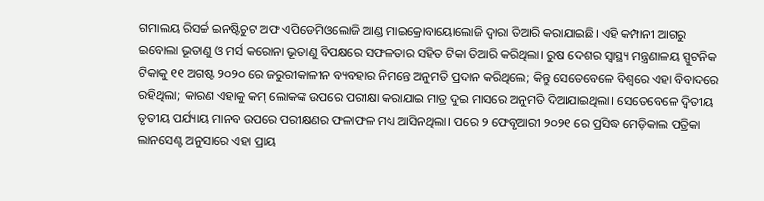ଗମାଲୟ ରିସର୍ଚ୍ଚ ଇନଷ୍ଟିଚୁଟ ଅଫ ଏପିଡେମିଓଲୋଜି ଆଣ୍ଡ ମାଇକ୍ରୋବାୟୋଲୋଜି ଦ୍ୱାରା ତିଆରି କରାଯାଇଛି। ଏହି କମ୍ପାନୀ ଆଗରୁ ଇବୋଲା ଭୂତାଣୁ ଓ ମର୍ସ କରୋନା ଭୂତାଣୁ ବିପକ୍ଷରେ ସଫଳତାର ସହିତ ଟିକା ତିଆରି କରିଥିଲା। ରୁଷ ଦେଶର ସ୍ୱାସ୍ଥ୍ୟ ମନ୍ତ୍ରଣାଳୟ ସ୍ପୁଟନିକ ଟିକାକୁ ୧୧ ଅଗଷ୍ଟ ୨୦୨୦ ରେ ଜରୁରୀକାଳୀନ ବ୍ୟବହାର ନିମନ୍ତେ ଅନୁମତି ପ୍ରଦାନ କରିଥିଲେ; କିନ୍ତୁ ସେତେବେଳେ ବିଶ୍ୱରେ ଏହା ବିବାଦରେ ରହିଥିଲା; କାରଣ ଏହାକୁ କମ୍ ଲୋକଙ୍କ ଉପରେ ପରୀକ୍ଷା କରାଯାଇ ମାତ୍ର ଦୁଇ ମାସରେ ଅନୁମତି ଦିଆଯାଇଥିଲା। ସେତେବେଳେ ଦ୍ୱିତୀୟ ତୃତୀୟ ପର୍ଯ୍ୟାୟ ମାନବ ଉପରେ ପରୀକ୍ଷଣର ଫଳାଫଳ ମଧ୍ୟ ଆସିନଥିଲା। ପରେ ୨ ଫେବୃଆରୀ ୨୦୨୧ ରେ ପ୍ରସିଦ୍ଧ ମେଡ଼ିକାଲ ପତ୍ରିକା ଲାନସେଣ୍ଟ ଅନୁସାରେ ଏହା ପ୍ରାୟ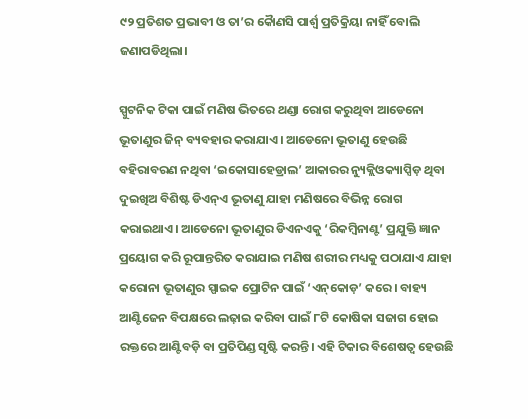୯୨ ପ୍ରତିଶତ ପ୍ରଭାବୀ ଓ ତା’ର କୋୖଣସି ପାର୍ଶ୍ୱ ପ୍ରତିକ୍ରିୟା ନାହିଁ ବୋଲି ଜଣାପଡିଥିଲା।

ସ୍ପୁଟନିକ ଟିକା ପାଇଁ ମଣିଷ ଭିତରେ ଥଣ୍ଡା ରୋଗ କରୁଥିବା ଆଡେନୋ ଭୂତାଣୁର ଜିନ୍ ବ୍ୟବହାର କରାଯାଏ। ଆଡେନୋ ଭୂତାଣୁ ହେଉଛି ବହିରାବରଣ ନଥିବା ‘ଇକୋସାହେଡ୍ରାଲ’ ଆକାରର ନ୍ୟୁକ୍ଲିଓକ୍ୟାପ୍ସିଡ଼ ଥିବା ଦୁଇଖିଅ ବିଶିଷ୍ଟ ଡିଏନ୍ଏ ଭୂତାଣୁ ଯାହା ମଣିଷରେ ବିଭିନ୍ନ ରୋଗ କରାଇଥାଏ। ଆଡେନୋ ଭୂତାଣୁର ଡିଏନଏକୁ ‘ରିକମ୍ବିନାଣ୍ଟ’ ପ୍ରଯୁକ୍ତି ଜ୍ଞାନ ପ୍ରୟୋଗ କରି ରୂପାନ୍ତରିତ କରାଯାଇ ମଣିଷ ଶରୀର ମଧ୍ୟକୁ ପଠାଯାଏ ଯାହା କରୋନା ଭୂତାଣୁର ସ୍ପାଇକ ପ୍ରୋଟିନ ପାଇଁ ‘ଏନ୍‌କୋଡ଼’ କରେ। ବାହ୍ୟ ଆଣ୍ଟିଜେନ ବିପକ୍ଷରେ ଲଢ଼ାଇ କରିବା ପାଇଁ ୮ଟି କୋଷିକା ସଜାଗ ହୋଇ ରକ୍ତରେ ଆଣ୍ଟିବଡ଼ି ବା ପ୍ରତିପିଣ୍ଡ ସୃଷ୍ଟି କରନ୍ତି। ଏହି ଟିକାର ବିଶେଷତ୍ୱ ହେଉଛି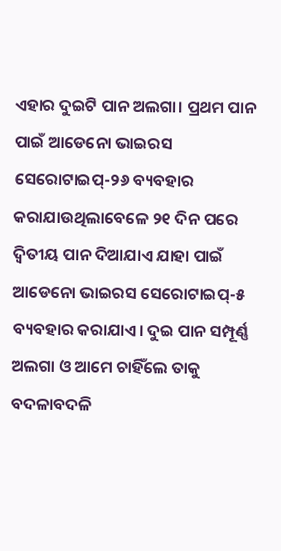ଏହାର ଦୁଇଟି ପାନ ଅଲଗା। ପ୍ରଥମ ପାନ ପାଇଁ ଆଡେନୋ ଭାଇରସ ସେରୋଟାଇପ୍-୨୬ ବ୍ୟବହାର କରାଯାଉଥିଲାବେଳେ ୨୧ ଦିନ ପରେ ଦ୍ୱିତୀୟ ପାନ ଦିଆଯାଏ ଯାହା ପାଇଁ ଆଡେନୋ ଭାଇରସ ସେରୋଟାଇପ୍-୫ ବ୍ୟବହାର କରାଯାଏ। ଦୁଇ ପାନ ସମ୍ପୂର୍ଣ୍ଣ ଅଲଗା ଓ ଆମେ ଚାହିଁଲେ ତାକୁ ବଦଳାବଦଳି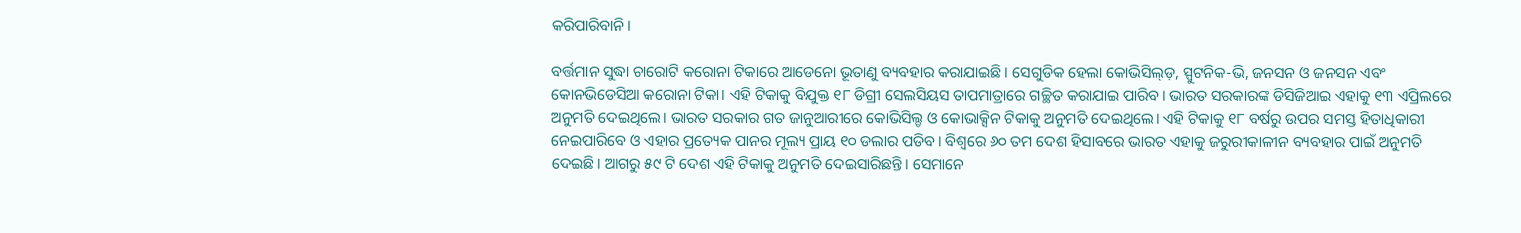କରିପାରିବାନି।

ବର୍ତ୍ତମାନ ସୁଦ୍ଧା ଚାରୋଟି କରୋନା ଟିକାରେ ଆଡେନୋ ଭୂତାଣୁ ବ୍ୟବହାର କରାଯାଇଛି। ସେଗୁଡିକ ହେଲା କୋଭିସିଲ୍‌ଡ଼, ସ୍ପୁଟନିକ-ଭି, ଜନସନ ଓ ଜନସନ ଏବଂ କୋନଭିଡେସିଆ କରୋନା ଟିକା। ଏହି ଟିକାକୁ ବିଯୁକ୍ତ ୧୮ ଡିଗ୍ରୀ ସେଲସିୟସ ତାପମାତ୍ରାରେ ଗଚ୍ଛିତ କରାଯାଇ ପାରିବ। ଭାରତ ସରକାରଙ୍କ ଡିସିଜିଆଇ ଏହାକୁ ୧୩ ଏପ୍ରିଲରେ ଅନୁମତି ଦେଇଥିଲେ। ଭାରତ ସରକାର ଗତ ଜାନୁଆରୀରେ କୋଭିସିଲ୍ଡ ଓ କୋଭାକ୍ସିନ ଟିକାକୁ ଅନୁମତି ଦେଇଥିଲେ। ଏହି ଟିକାକୁ ୧୮ ବର୍ଷରୁ ଉପର ସମସ୍ତ ହିତାଧିକାରୀ ନେଇପାରିବେ ଓ ଏହାର ପ୍ରତ୍ୟେକ ପାନର ମୂଲ୍ୟ ପ୍ରାୟ ୧୦ ଡଲାର ପଡିବ। ବିଶ୍ୱରେ ୬୦ ତମ ଦେଶ ହିସାବରେ ଭାରତ ଏହାକୁ ଜରୁରୀକାଳୀନ ବ୍ୟବହାର ପାଇଁ ଅନୁମତି ଦେଇଛି। ଆଗରୁ ୫୯ ଟି ଦେଶ ଏହି ଟିକାକୁ ଅନୁମତି ଦେଇସାରିଛନ୍ତି। ସେମାନେ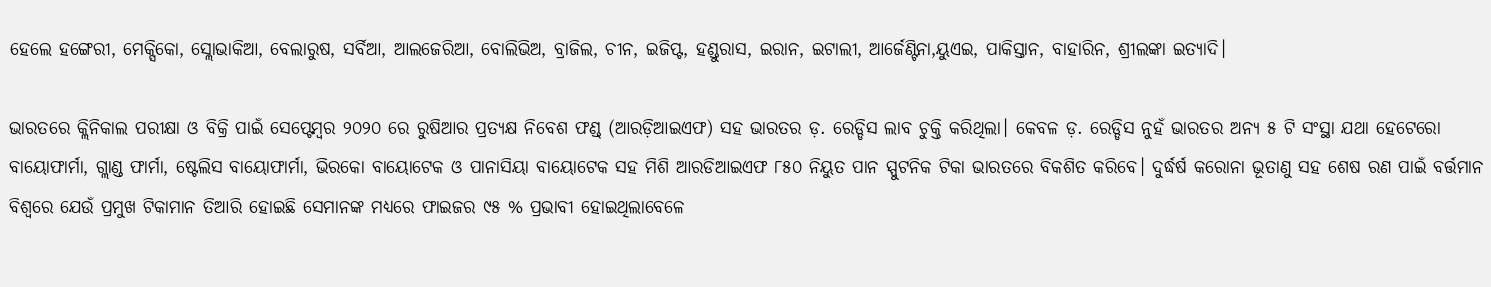ହେଲେ ହଙ୍ଗେରୀ, ମେକ୍ସିକୋ, ସ୍ଲୋଭାକିଆ, ବେଲାରୁଷ, ସର୍ବିଆ, ଆଲଜେରିଆ, ବୋଲିଭିଅ, ବ୍ରାଜିଲ, ଚୀନ, ଇଜିପ୍ଟ, ହଣ୍ଡୁରାସ, ଇରାନ, ଇଟାଲୀ, ଆର୍ଜେଣ୍ଟିନା,ୟୁଏଇ, ପାକିସ୍ତାନ, ବାହାରିନ, ଶ୍ରୀଲଙ୍କା ଇତ୍ୟାଦି।

ଭାରତରେ କ୍ଲିନିକାଲ ପରୀକ୍ଷା ଓ ବିକ୍ରି ପାଇଁ ସେପ୍ଟେମ୍ବର ୨୦୨୦ ରେ ରୁଷିଆର ପ୍ରତ୍ୟକ୍ଷ ନିବେଶ ଫଣ୍ଡ୍‌ (ଆରଡ଼ିଆଇଏଫ) ସହ ଭାରତର ଡ଼. ରେଡ୍ଡିସ ଲାବ ଚୁକ୍ତି କରିଥିଲା। କେବଳ ଡ଼. ରେଡ୍ଡିସ ନୁହଁ ଭାରତର ଅନ୍ୟ ୫ ଟି ସଂସ୍ଥା ଯଥା ହେଟେରୋ ବାୟୋଫାର୍ମା, ଗ୍ଲାଣ୍ଡ ଫାର୍ମା, ଷ୍ଟେଲିସ ବାୟୋଫାର୍ମା, ଭିରକୋ ବାୟୋଟେକ ଓ ପାନାସିୟା ବାୟୋଟେକ ସହ ମିଶି ଆରଡିଆଇଏଫ ୮୫୦ ନିୟୁତ ପାନ ସ୍ପୁଟନିକ ଟିକା ଭାରତରେ ବିକଶିତ କରିବେ। ଦୁର୍ଦ୍ଧର୍ଷ କରୋନା ଭୂତାଣୁ ସହ ଶେଷ ରଣ ପାଇଁ ବର୍ତ୍ତମାନ ବିଶ୍ୱରେ ଯେଉଁ ପ୍ରମୁଖ ଟିକାମାନ ତିଆରି ହୋଇଛି ସେମାନଙ୍କ ମଧ୍ୟରେ ଫାଇଜର ୯୫ % ପ୍ରଭାବୀ ହୋଇଥିଲାବେଳେ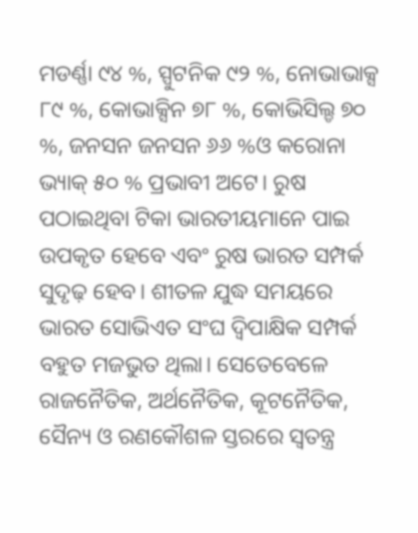ମଡର୍ଣ୍ଣା ୯୪ %, ସ୍ପୁଟନିକ ୯୨ %, ନୋଭାଭାକ୍ସ ୮୯ %, କୋଭାକ୍ସିନ ୭୮ %, କୋଭିସିଲ୍ଡ ୭୦ %, ଜନସନ ଜନସନ ୬୬ %ଓ କରୋନା ଭ୍ୟାକ୍ ୫୦ % ପ୍ରଭାବୀ ଅଟେ। ରୁଷ ପଠାଇଥିବା ଟିକା ଭାରତୀୟମାନେ ପାଇ ଉପକୃତ ହେବେ ଏବଂ ରୁଷ ଭାରତ ସମ୍ପର୍କ ସୁଦୃଢ଼ ହେବ। ଶୀତଳ ଯୁଦ୍ଧ ସମୟରେ ଭାରତ ସୋଭିଏତ ସଂଘ ଦ୍ବିପାକ୍ଷିକ ସମ୍ପର୍କ ବହୁତ ମଜଭୁତ ଥିଲା। ସେତେବେଳେ ରାଜନୈତିକ, ଅର୍ଥନୈତିକ, କୂଟନୈତିକ, ସୈନ୍ୟ ଓ ରଣକୌଶଳ ସ୍ତରରେ ସ୍ବତନ୍ତ୍ର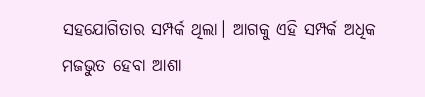ସହଯୋଗିତାର ସମ୍ପର୍କ ଥିଲା। ଆଗକୁ ଏହି ସମ୍ପର୍କ ଅଧିକ ମଜଭୁତ ହେବା ଆଶା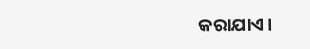କରାଯାଏ।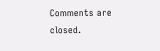Comments are closed.